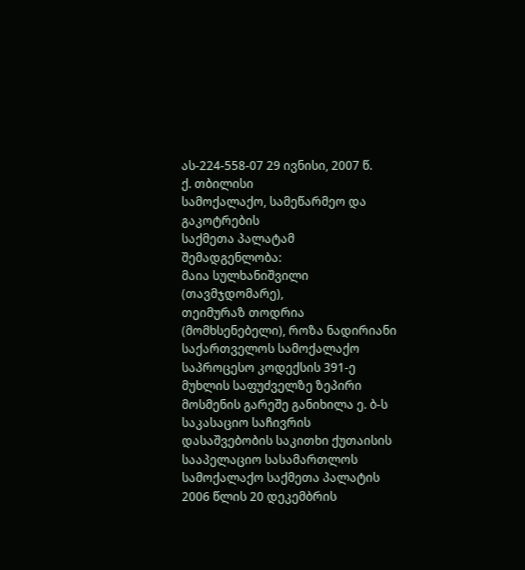ას-224-558-07 29 ივნისი, 2007 წ.
ქ. თბილისი
სამოქალაქო, სამეწარმეო და გაკოტრების
საქმეთა პალატამ
შემადგენლობა:
მაია სულხანიშვილი (თავმჯდომარე),
თეიმურაზ თოდრია (მომხსენებელი), როზა ნადირიანი
საქართველოს სამოქალაქო საპროცესო კოდექსის 391-ე მუხლის საფუძველზე ზეპირი მოსმენის გარეშე განიხილა ე. ბ-ს საკასაციო საჩივრის დასაშვებობის საკითხი ქუთაისის სააპელაციო სასამართლოს სამოქალაქო საქმეთა პალატის 2006 წლის 20 დეკემბრის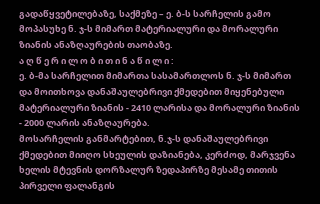გადაწყვეტილებაზე, საქმეზე – ე. ბ-ს სარჩელის გამო მოპასუხე ნ. ჯ-ს მიმართ მატერიალური და მორალური ზიანის ანაზღაურების თაობაზე.
ა ღ წ ე რ ი ლ ო ბ ი თ ი ნ ა წ ი ლ ი :
ე. ბ-მა სარჩელით მიმართა სასამართლოს ნ. ჯ-ს მიმართ და მოითხოვა დანაშაულებრივი ქმედებით მიყენებული მატერიალური ზიანის - 2410 ლარისა და მორალური ზიანის - 2000 ლარის ანაზღაურება.
მოსარჩელის განმარტებით, ნ.ჯ-ს დანაშაულებრივი ქმედებით მიიღო სხეულის დაზიანება, კერძოდ, მარჯვენა ხელის მტევნის დორზალურ ზედაპირზე მესამე თითის პირველი ფალანგის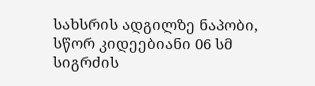სახსრის ადგილზე ნაპობი, სწორ კიდეებიანი 06 სმ სიგრძის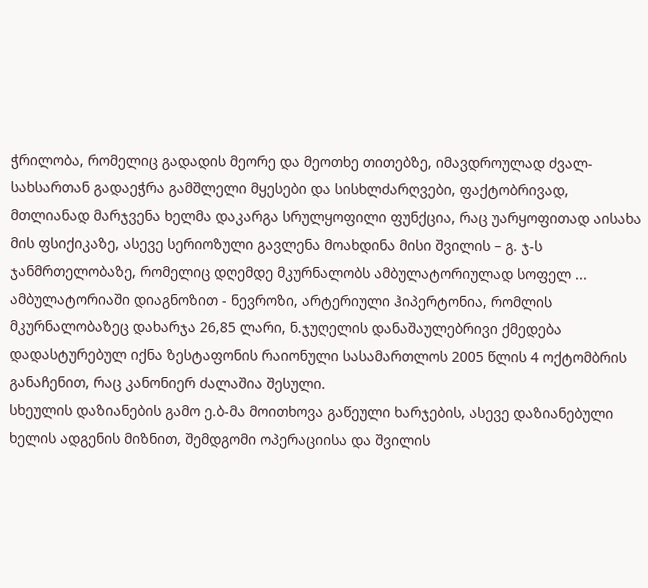ჭრილობა, რომელიც გადადის მეორე და მეოთხე თითებზე, იმავდროულად ძვალ-სახსართან გადაეჭრა გამშლელი მყესები და სისხლძარღვები, ფაქტობრივად, მთლიანად მარჯვენა ხელმა დაკარგა სრულყოფილი ფუნქცია, რაც უარყოფითად აისახა მის ფსიქიკაზე, ასევე სერიოზული გავლენა მოახდინა მისი შვილის – გ. ჯ-ს ჯანმრთელობაზე, რომელიც დღემდე მკურნალობს ამბულატორიულად სოფელ ... ამბულატორიაში დიაგნოზით - ნევროზი, არტერიული ჰიპერტონია, რომლის მკურნალობაზეც დახარჯა 26,85 ლარი, ნ.ჯუღელის დანაშაულებრივი ქმედება დადასტურებულ იქნა ზესტაფონის რაიონული სასამართლოს 2005 წლის 4 ოქტომბრის განაჩენით, რაც კანონიერ ძალაშია შესული.
სხეულის დაზიანების გამო ე.ბ-მა მოითხოვა გაწეული ხარჯების, ასევე დაზიანებული ხელის ადგენის მიზნით, შემდგომი ოპერაციისა და შვილის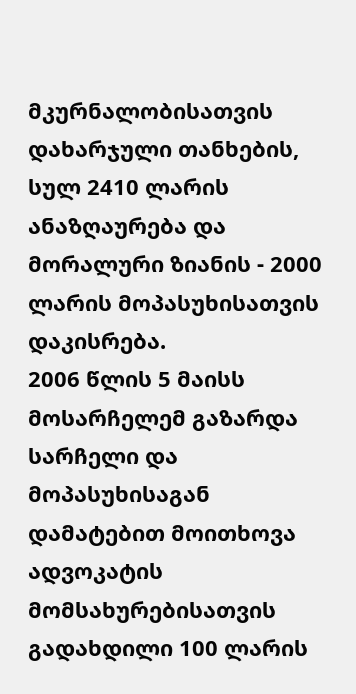მკურნალობისათვის დახარჯული თანხების, სულ 2410 ლარის ანაზღაურება და მორალური ზიანის - 2000 ლარის მოპასუხისათვის დაკისრება.
2006 წლის 5 მაისს მოსარჩელემ გაზარდა სარჩელი და მოპასუხისაგან დამატებით მოითხოვა ადვოკატის მომსახურებისათვის გადახდილი 100 ლარის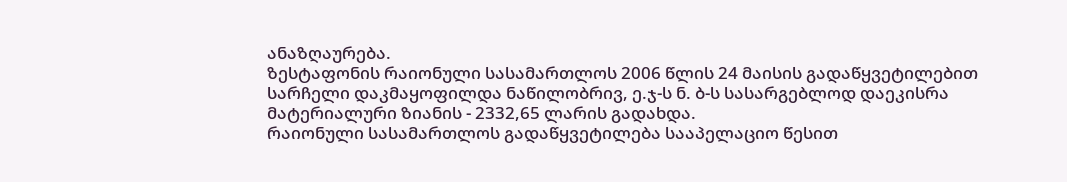ანაზღაურება.
ზესტაფონის რაიონული სასამართლოს 2006 წლის 24 მაისის გადაწყვეტილებით სარჩელი დაკმაყოფილდა ნაწილობრივ, ე.ჯ-ს ნ. ბ-ს სასარგებლოდ დაეკისრა მატერიალური ზიანის - 2332,65 ლარის გადახდა.
რაიონული სასამართლოს გადაწყვეტილება სააპელაციო წესით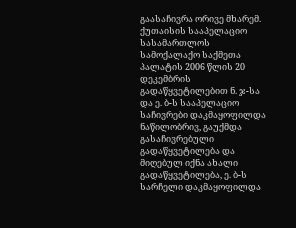გაასაჩივრა ორივე მხარემ.
ქუთაისის სააპელაციო სასამართლოს სამოქალაქო საქმეთა პალატის 2006 წლის 20 დეკემბრის გადაწყვეტილებით ნ. ჯ-სა და ე. ბ-ს სააპელაციო საჩივრები დაკმაყოფილდა ნაწილობრივ, გაუქმდა გასაჩივრებული გადაწყვეტილება და მიღებულ იქნა ახალი გადაწყვეტილება, ე. ბ-ს სარჩელი დაკმაყოფილდა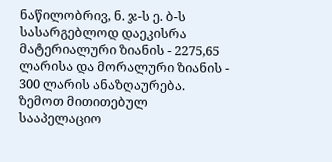ნაწილობრივ, ნ. ჯ-ს ე. ბ-ს სასარგებლოდ დაეკისრა მატერიალური ზიანის - 2275,65 ლარისა და მორალური ზიანის - 300 ლარის ანაზღაურება.
ზემოთ მითითებულ სააპელაციო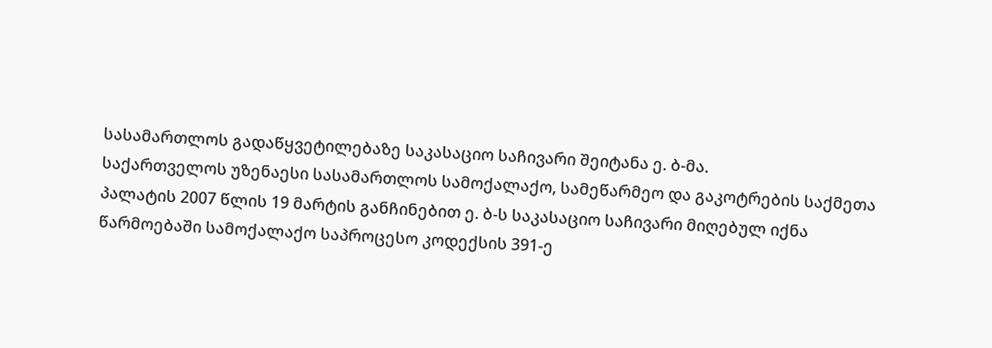სასამართლოს გადაწყვეტილებაზე საკასაციო საჩივარი შეიტანა ე. ბ-მა.
საქართველოს უზენაესი სასამართლოს სამოქალაქო, სამეწარმეო და გაკოტრების საქმეთა პალატის 2007 წლის 19 მარტის განჩინებით ე. ბ-ს საკასაციო საჩივარი მიღებულ იქნა წარმოებაში სამოქალაქო საპროცესო კოდექსის 391-ე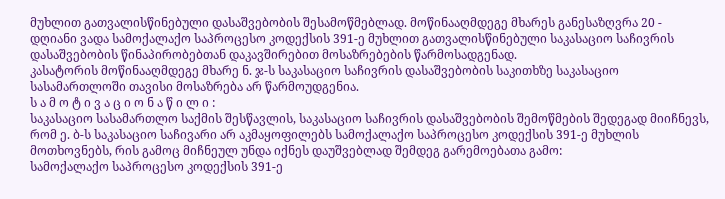მუხლით გათვალისწინებული დასაშვებობის შესამოწმებლად. მოწინააღმდეგე მხარეს განესაზღვრა 20 - დღიანი ვადა სამოქალაქო საპროცესო კოდექსის 391-ე მუხლით გათვალისწინებული საკასაციო საჩივრის დასაშვებობის წინაპირობებთან დაკავშირებით მოსაზრებების წარმოსადგენად.
კასატორის მოწინააღმდეგე მხარე ნ. ჯ-ს საკასაციო საჩივრის დასაშვებობის საკითხზე საკასაციო სასამართლოში თავისი მოსაზრება არ წარმოუდგენია.
ს ა მ ო ტ ი ვ ა ც ი ო ნ ა წ ი ლ ი :
საკასაციო სასამართლო საქმის შესწავლის, საკასაციო საჩივრის დასაშვებობის შემოწმების შედეგად მიიჩნევს, რომ ე. ბ-ს საკასაციო საჩივარი არ აკმაყოფილებს სამოქალაქო საპროცესო კოდექსის 391-ე მუხლის მოთხოვნებს, რის გამოც მიჩნეულ უნდა იქნეს დაუშვებლად შემდეგ გარემოებათა გამო:
სამოქალაქო საპროცესო კოდექსის 391-ე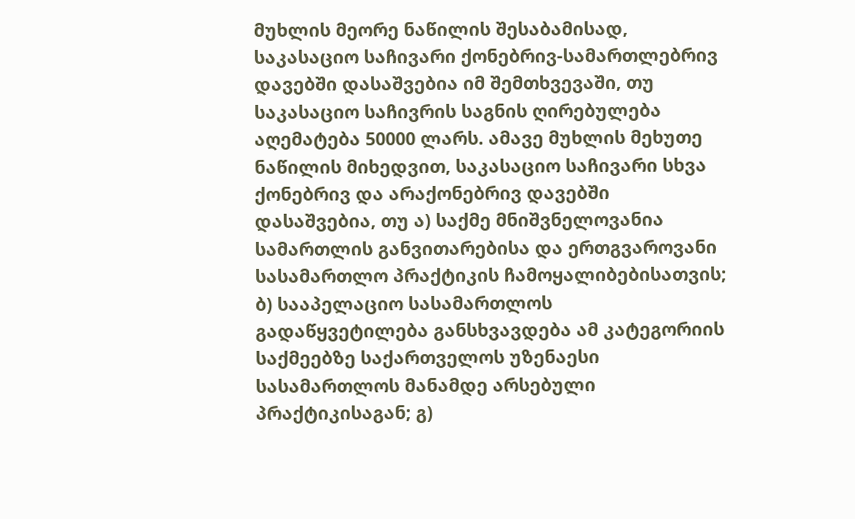მუხლის მეორე ნაწილის შესაბამისად, საკასაციო საჩივარი ქონებრივ-სამართლებრივ დავებში დასაშვებია იმ შემთხვევაში, თუ საკასაციო საჩივრის საგნის ღირებულება აღემატება 50000 ლარს. ამავე მუხლის მეხუთე ნაწილის მიხედვით, საკასაციო საჩივარი სხვა ქონებრივ და არაქონებრივ დავებში დასაშვებია, თუ ა) საქმე მნიშვნელოვანია სამართლის განვითარებისა და ერთგვაროვანი სასამართლო პრაქტიკის ჩამოყალიბებისათვის; ბ) სააპელაციო სასამართლოს გადაწყვეტილება განსხვავდება ამ კატეგორიის საქმეებზე საქართველოს უზენაესი სასამართლოს მანამდე არსებული პრაქტიკისაგან; გ)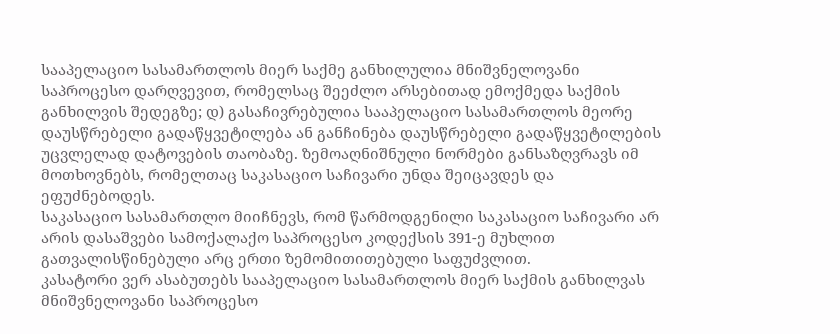სააპელაციო სასამართლოს მიერ საქმე განხილულია მნიშვნელოვანი საპროცესო დარღვევით, რომელსაც შეეძლო არსებითად ემოქმედა საქმის განხილვის შედეგზე; დ) გასაჩივრებულია სააპელაციო სასამართლოს მეორე დაუსწრებელი გადაწყვეტილება ან განჩინება დაუსწრებელი გადაწყვეტილების უცვლელად დატოვების თაობაზე. ზემოაღნიშნული ნორმები განსაზღვრავს იმ მოთხოვნებს, რომელთაც საკასაციო საჩივარი უნდა შეიცავდეს და ეფუძნებოდეს.
საკასაციო სასამართლო მიიჩნევს, რომ წარმოდგენილი საკასაციო საჩივარი არ არის დასაშვები სამოქალაქო საპროცესო კოდექსის 391-ე მუხლით გათვალისწინებული არც ერთი ზემომითითებული საფუძვლით.
კასატორი ვერ ასაბუთებს სააპელაციო სასამართლოს მიერ საქმის განხილვას მნიშვნელოვანი საპროცესო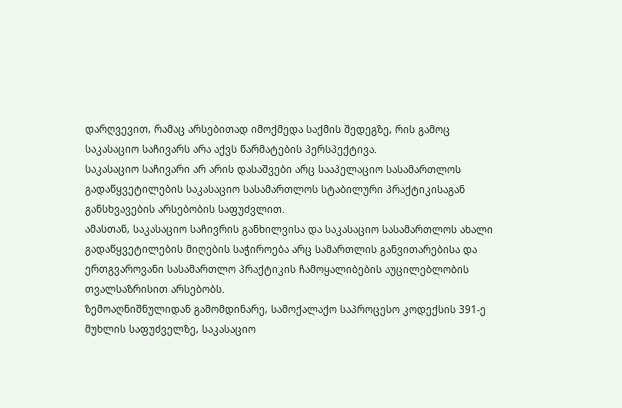დარღვევით, რამაც არსებითად იმოქმედა საქმის შედეგზე, რის გამოც საკასაციო საჩივარს არა აქვს წარმატების პერსპექტივა.
საკასაციო საჩივარი არ არის დასაშვები არც სააპელაციო სასამართლოს გადაწყვეტილების საკასაციო სასამართლოს სტაბილური პრაქტიკისაგან განსხვავების არსებობის საფუძვლით.
ამასთან, საკასაციო საჩივრის განხილვისა და საკასაციო სასამართლოს ახალი გადაწყვეტილების მიღების საჭიროება არც სამართლის განვითარებისა და ერთგვაროვანი სასამართლო პრაქტიკის ჩამოყალიბების აუცილებლობის თვალსაზრისით არსებობს.
ზემოაღნიშნულიდან გამომდინარე, სამოქალაქო საპროცესო კოდექსის 391-ე მუხლის საფუძველზე, საკასაციო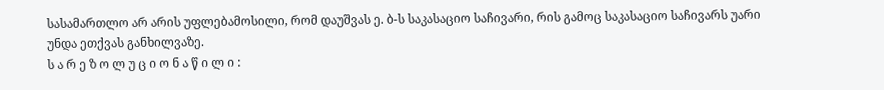სასამართლო არ არის უფლებამოსილი, რომ დაუშვას ე. ბ-ს საკასაციო საჩივარი, რის გამოც საკასაციო საჩივარს უარი უნდა ეთქვას განხილვაზე.
ს ა რ ე ზ ო ლ უ ც ი ო ნ ა წ ი ლ ი :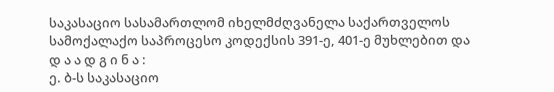საკასაციო სასამართლომ იხელმძღვანელა საქართველოს სამოქალაქო საპროცესო კოდექსის 391-ე, 401-ე მუხლებით და
დ ა ა დ გ ი ნ ა :
ე. ბ-ს საკასაციო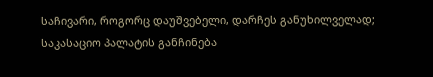საჩივარი, როგორც დაუშვებელი, დარჩეს განუხილველად;
საკასაციო პალატის განჩინება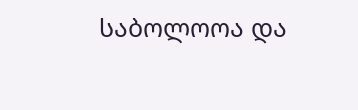საბოლოოა და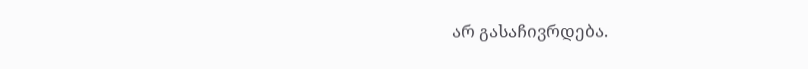არ გასაჩივრდება.